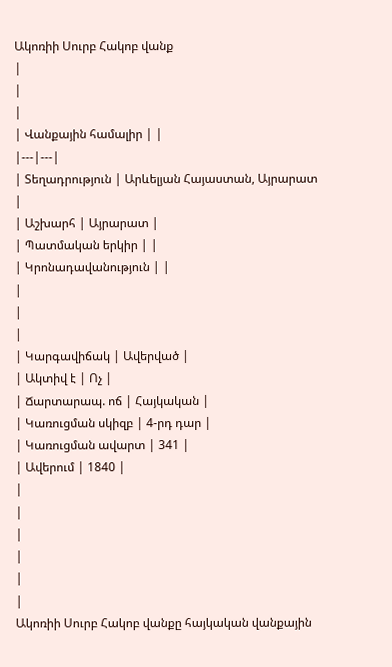Ակոռիի Սուրբ Հակոբ վանք
|
|
|
| Վանքային համալիր | |
|---|---|
| Տեղադրություն | Արևելյան Հայաստան, Այրարատ |
| Աշխարհ | Այրարատ |
| Պատմական երկիր | |
| Կրոնադավանություն | |
|
|
|
| Կարգավիճակ | Ավերված |
| Ակտիվ է | Ոչ |
| Ճարտարապ. ոճ | Հայկական |
| Կառուցման սկիզբ | 4-րդ դար |
| Կառուցման ավարտ | 341 |
| Ավերում | 1840 |
|
|
|
|
|
|
Ակոռիի Սուրբ Հակոբ վանքը հայկական վանքային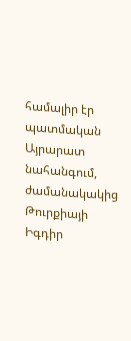համալիր էր պատմական Այրարատ նահանգում, ժամանակակից Թուրքիայի Իգդիր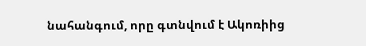նահանգում, որը գտնվում է Ակոռիից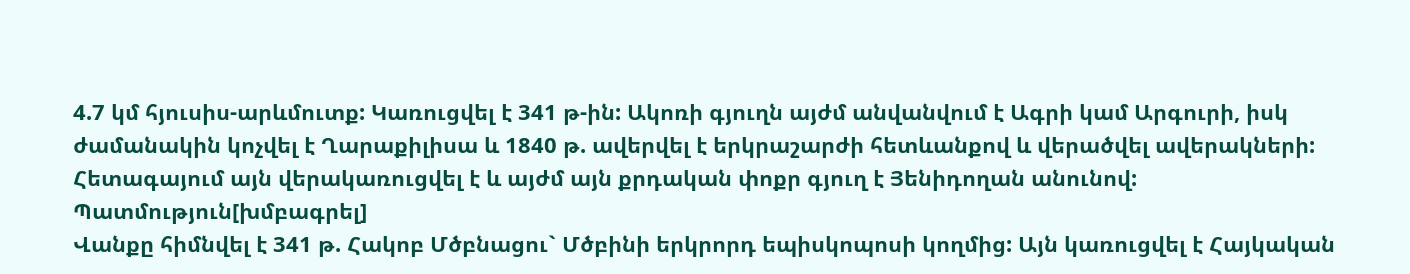4.7 կմ հյուսիս-արևմուտք: Կառուցվել է 341 թ-ին: Ակոռի գյուղն այժմ անվանվում է Ագրի կամ Արգուրի, իսկ ժամանակին կոչվել է Ղարաքիլիսա և 1840 թ. ավերվել է երկրաշարժի հետևանքով և վերածվել ավերակների: Հետագայում այն վերակառուցվել է և այժմ այն քրդական փոքր գյուղ է Յենիդողան անունով:
Պատմություն[խմբագրել]
Վանքը հիմնվել է 341 թ. Հակոբ Մծբնացու` Մծբինի երկրորդ եպիսկոպոսի կողմից: Այն կառուցվել է Հայկական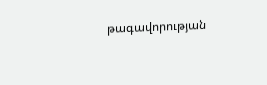թագավորության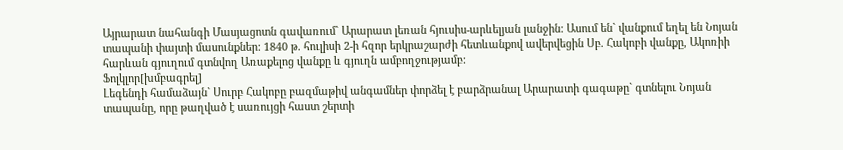Այրարատ նահանգի Մասյացոտն գավառում` Արարատ լեռան հյուսիս-արևելյան լանջին: Ասում են` վանքում եղել են Նոյան տապանի փայտի մասունքներ: 1840 թ. հուլիսի 2-ի հզոր երկրաշարժի հետևանքով ավերվեցին Սբ. Հակոբի վանքը, Ակոռիի հարևան գյուղում գտնվող Առաքելոց վանքը և գյուղն ամբողջությամբ:
Ֆոլկլոր[խմբագրել]
Լեգենդի համաձայն` Սուրբ Հակոբը բազմաթիվ անգամներ փորձել է բարձրանալ Արարատի գագաթը` գտնելու Նոյան տապանը, որը թաղված է սառույցի հաստ շերտի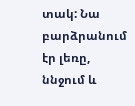տակ: Նա բարձրանում էր լեռը, ննջում և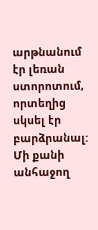արթնանում էր լեռան ստորոտում, որտեղից սկսել էր բարձրանալ: Մի քանի անհաջող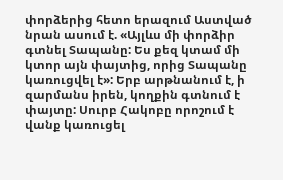փորձերից հետո երազում Աստված նրան ասում է. «Այլևս մի փորձիր գտնել Տապանը: Ես քեզ կտամ մի կտոր այն փայտից, որից Տապանը կառուցվել է»: Երբ արթնանում է, ի զարմանս իրեն, կողքին գտնում է փայտը: Սուրբ Հակոբը որոշում է վանք կառուցել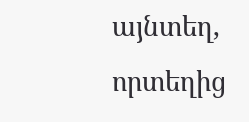այնտեղ, որտեղից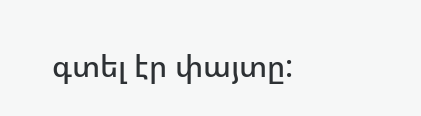գտել էր փայտը: